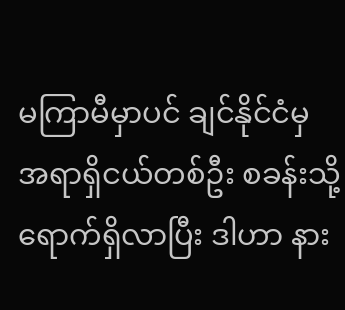မကြာမီမှာပင် ချင်နိုင်ငံမှ အရာရှိငယ်တစ်ဦး စခန်းသို့ ရောက်ရှိလာပြီး ဒါဟာ နား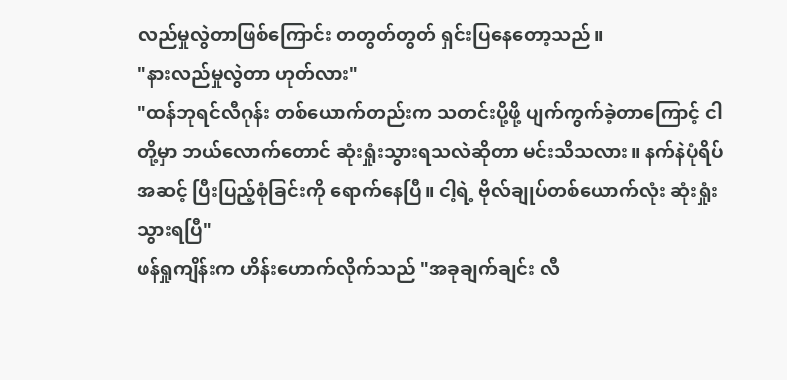လည်မှုလွဲတာဖြစ်ကြောင်း တတွတ်တွတ် ရှင်းပြနေတော့သည်။
"နားလည်မှုလွဲတာ ဟုတ်လား"
"ထန်ဘုရင်လီဂုန်း တစ်ယောက်တည်းက သတင်းပို့ဖို့ ပျက်ကွက်ခဲ့တာကြောင့် ငါတို့မှာ ဘယ်လောက်တောင် ဆုံးရှုံးသွားရသလဲဆိုတာ မင်းသိသလား။ နက်နဲပုံရိပ်အဆင့် ပြီးပြည့်စုံခြင်းကို ရောက်နေပြီ။ ငါ့ရဲ့ ဗိုလ်ချုပ်တစ်ယောက်လုံး ဆုံးရှုံးသွားရပြီ"
ဖန်ရှုကျိန်းက ဟိန်းဟောက်လိုက်သည် "အခုချက်ချင်း လီ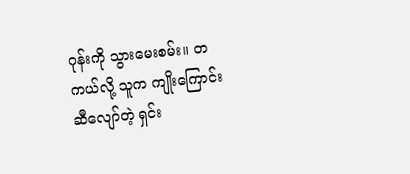ဂုန်းကို သွားမေးစမ်း။ တကယ်လို့ သူက ကျိုးကြောင်းဆီလျော်တဲ့ ရှင်း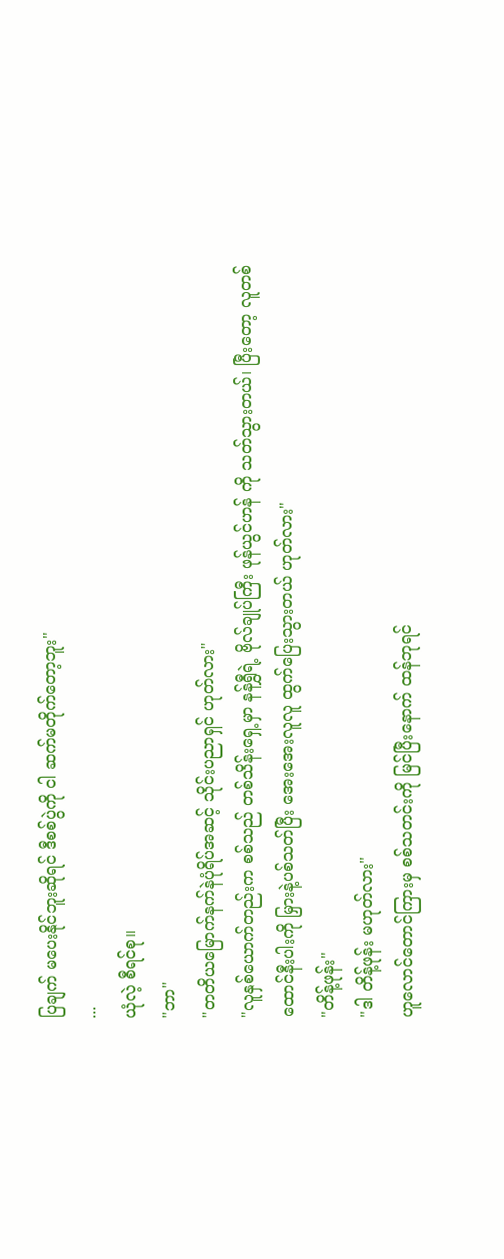ပြချက် မပေးနိုင်ဘူးဆိုရင် ဒီစစ်ပွဲကို ငါ ဆက်မတိုက်တော့ဘူး"
...
ယုံလဲ့ စီရင်စု။
"ဘာ"
"တတိယမြောက်နက်နဲပုံရိပ်အဆင့် သိုင်းပညာရှင် ဟုတ်လား"
"လူနှစ်ယောက်တည်းက စစ်သည် တစ်သိန်းရှေ့မှာ နန်ရွှီရဲ့ ဗိုလ်ချုပ်ကြီး ဖုန်ယွင်ဟန် ကို သတ်သွားတယ်၊ ပြီးတော့ လူတစ်ထောင်နီးပါးကို မြှားနဲ့ပစ်သတ်ပြီး အေးအေးလူလူ ထွက်ပြေးသွားတယ် ဟုတ်လား"
"တိန့်ဖုန်း"
"ဒါ တိန့်ဖုန်း မဟုတ်လား"
ဟူလောင်တောင်ကြားမှ စစ်သတင်းကို မြင်ပြီးနောက် ထန်ဘုရင်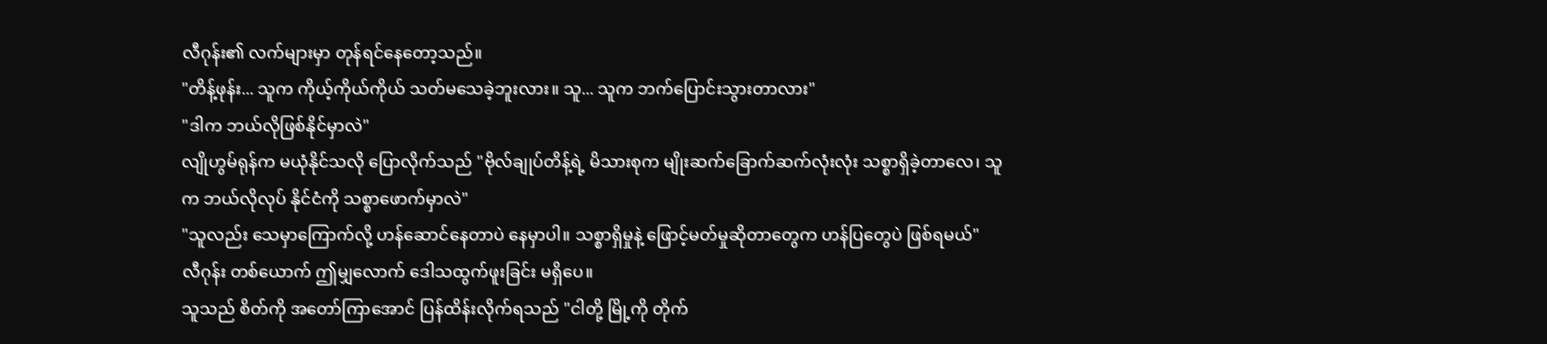လီဂုန်း၏ လက်များမှာ တုန်ရင်နေတော့သည်။
"တိန့်ဖုန်း... သူက ကိုယ့်ကိုယ်ကိုယ် သတ်မသေခဲ့ဘူးလား။ သူ... သူက ဘက်ပြောင်းသွားတာလား"
"ဒါက ဘယ်လိုဖြစ်နိုင်မှာလဲ"
လျိုဟွမ်ရုန်က မယုံနိုင်သလို ပြောလိုက်သည် "ဗိုလ်ချုပ်တိန့်ရဲ့ မိသားစုက မျိုးဆက်ခြောက်ဆက်လုံးလုံး သစ္စာရှိခဲ့တာလေ၊ သူက ဘယ်လိုလုပ် နိုင်ငံကို သစ္စာဖောက်မှာလဲ"
"သူလည်း သေမှာကြောက်လို့ ဟန်ဆောင်နေတာပဲ နေမှာပါ။ သစ္စာရှိမှုနဲ့ ဖြောင့်မတ်မှုဆိုတာတွေက ဟန်ပြတွေပဲ ဖြစ်ရမယ်"
လီဂုန်း တစ်ယောက် ဤမျှလောက် ဒေါသထွက်ဖူးခြင်း မရှိပေ။
သူသည် စိတ်ကို အတော်ကြာအောင် ပြန်ထိန်းလိုက်ရသည် "ငါတို့ မြို့ကို တိုက်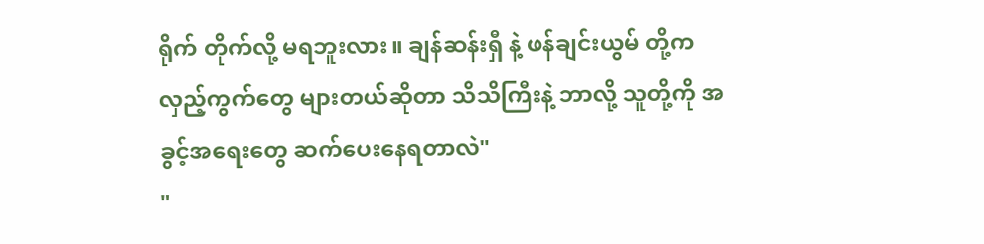ရိုက် တိုက်လို့ မရဘူးလား။ ချန်ဆန်းရှီ နဲ့ ဖန်ချင်းယွမ် တို့က လှည့်ကွက်တွေ များတယ်ဆိုတာ သိသိကြီးနဲ့ ဘာလို့ သူတို့ကို အခွင့်အရေးတွေ ဆက်ပေးနေရတာလဲ"
"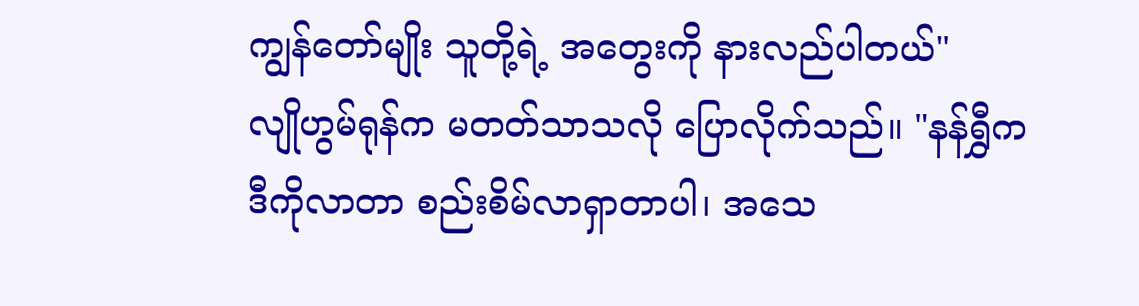ကျွန်တော်မျိုး သူတို့ရဲ့ အတွေးကို နားလည်ပါတယ်"
လျိုဟွမ်ရုန်က မတတ်သာသလို ပြောလိုက်သည်။ "နန်ရွှီက ဒီကိုလာတာ စည်းစိမ်လာရှာတာပါ၊ အသေ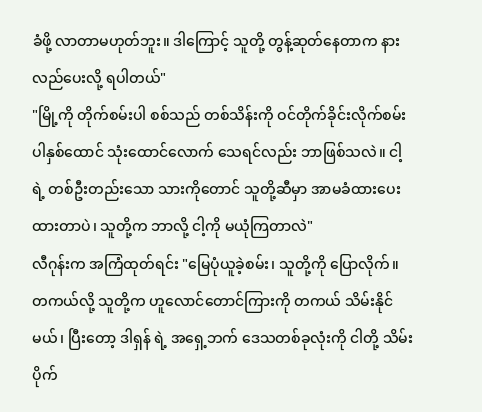ခံဖို့ လာတာမဟုတ်ဘူး။ ဒါကြောင့် သူတို့ တွန့်ဆုတ်နေတာက နားလည်ပေးလို့ ရပါတယ်"
"မြို့ကို တိုက်စမ်းပါ စစ်သည် တစ်သိန်းကို ဝင်တိုက်ခိုင်းလိုက်စမ်းပါနှစ်ထောင် သုံးထောင်လောက် သေရင်လည်း ဘာဖြစ်သလဲ။ ငါ့ရဲ့ တစ်ဦးတည်းသော သားကိုတောင် သူတို့ဆီမှာ အာမခံထားပေးထားတာပဲ၊ သူတို့က ဘာလို့ ငါ့ကို မယုံကြတာလဲ"
လီဂုန်းက အကြံထုတ်ရင်း "မြေပုံယူခဲ့စမ်း၊ သူတို့ကို ပြောလိုက်။ တကယ်လို့ သူတို့က ဟူလောင်တောင်ကြားကို တကယ် သိမ်းနိုင်မယ်၊ ပြီးတော့ ဒါရှန် ရဲ့ အရှေ့ဘက် ဒေသတစ်ခုလုံးကို ငါတို့ သိမ်းပိုက်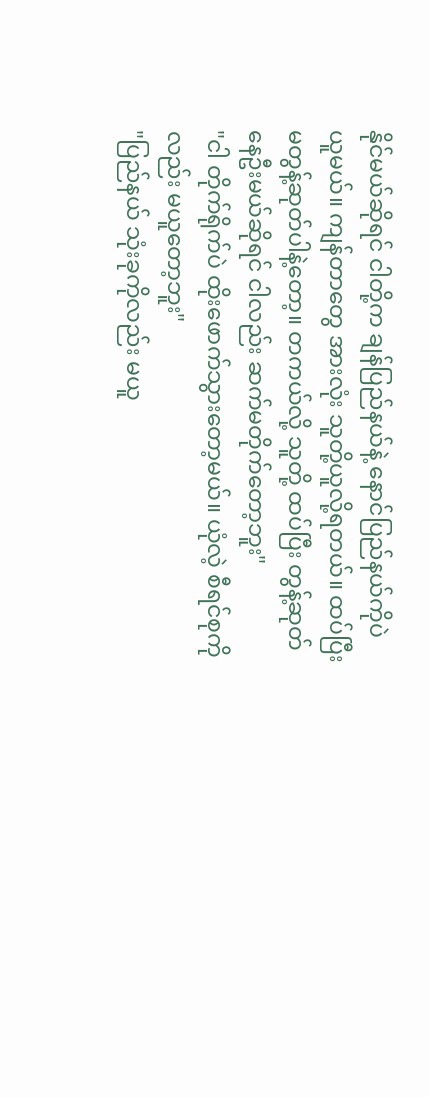နိုင်မယ်ဆိုရင် ငါတို့က ချန်ပြည်နယ်နဲ့ နောင်ပြည်နယ်ကိုပဲ ယူမယ်။ ကျန်တာတွေ အားလုံး သူတို့ယူလို့ရတယ်။ ထပ်ပြီး မတွန့်ဆုတ်ပါနဲ့တော့။ တကယ်လို့ သူတို့ ထပ်ပြီး တွန့်ဆုတ်နေဦးမယ်ဆိုရင် ငါလည်း ဆက်မတိုက်တော့ဘူး"
"ငါ တိုက်ရိုက်ပဲ ထိုးဖောက်သွားတော့မယ်။ ယုံလဲ့ စီရင်စုကိုလည်း မယူတော့ဘူး"
"ပြည်နယ် သုံးခုကိုလည်း မယူ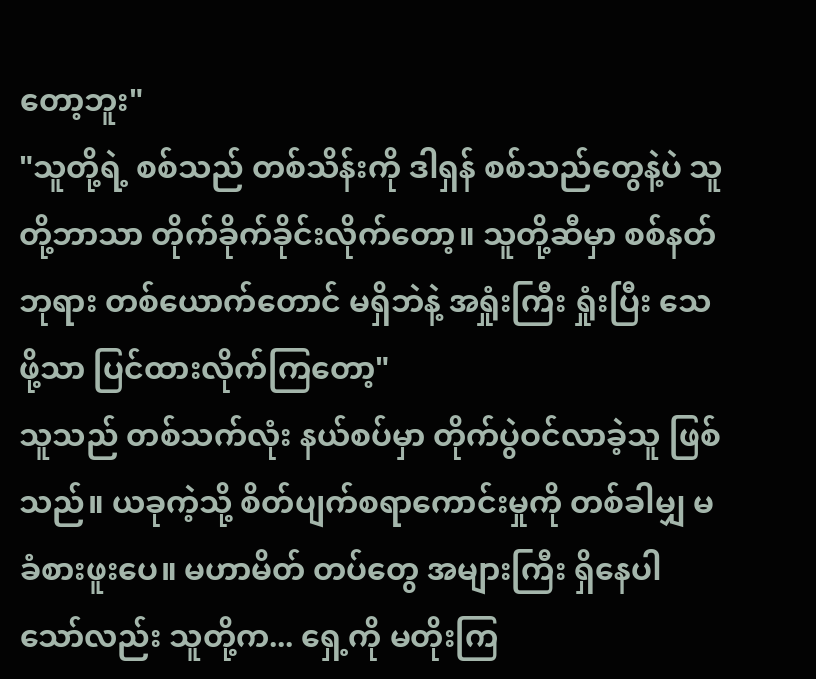တော့ဘူး"
"သူတို့ရဲ့ စစ်သည် တစ်သိန်းကို ဒါရှန် စစ်သည်တွေနဲ့ပဲ သူတို့ဘာသာ တိုက်ခိုက်ခိုင်းလိုက်တော့။ သူတို့ဆီမှာ စစ်နတ်ဘုရား တစ်ယောက်တောင် မရှိဘဲနဲ့ အရှုံးကြီး ရှုံးပြီး သေဖို့သာ ပြင်ထားလိုက်ကြတော့"
သူသည် တစ်သက်လုံး နယ်စပ်မှာ တိုက်ပွဲဝင်လာခဲ့သူ ဖြစ်သည်။ ယခုကဲ့သို့ စိတ်ပျက်စရာကောင်းမှုကို တစ်ခါမျှ မခံစားဖူးပေ။ မဟာမိတ် တပ်တွေ အများကြီး ရှိနေပါသော်လည်း သူတို့က... ရှေ့ကို မတိုးကြ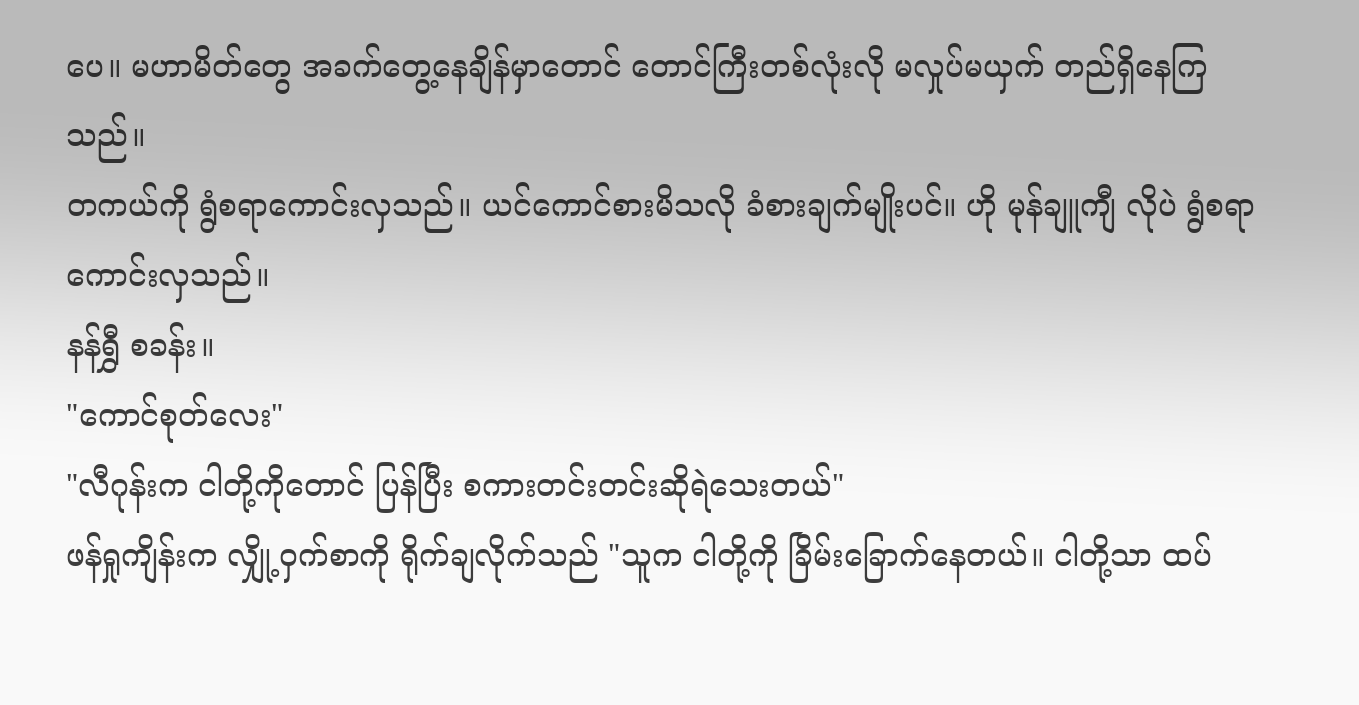ပေ။ မဟာမိတ်တွေ အခက်တွေ့နေချိန်မှာတောင် တောင်ကြီးတစ်လုံးလို မလှုပ်မယှက် တည်ရှိနေကြသည်။
တကယ်ကို ရွံစရာကောင်းလှသည်။ ယင်ကောင်စားမိသလို ခံစားချက်မျိုးပင်။ ဟို မုန်ချူကျီ လိုပဲ ရွံစရာကောင်းလှသည်။
နန်ရွှီ စခန်း။
"ကောင်စုတ်လေး"
"လီဂုန်းက ငါတို့ကိုတောင် ပြန်ပြီး စကားတင်းတင်းဆိုရဲသေးတယ်"
ဖန်ရှုကျိန်းက လျှို့ဝှက်စာကို ရိုက်ချလိုက်သည် "သူက ငါတို့ကို ခြိမ်းခြောက်နေတယ်။ ငါတို့သာ ထပ်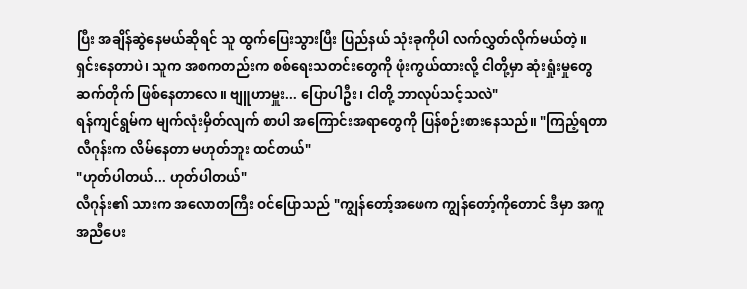ပြီး အချိန်ဆွဲနေမယ်ဆိုရင် သူ ထွက်ပြေးသွားပြီး ပြည်နယ် သုံးခုကိုပါ လက်လွှတ်လိုက်မယ်တဲ့။ ရှင်းနေတာပဲ၊ သူက အစကတည်းက စစ်ရေးသတင်းတွေကို ဖုံးကွယ်ထားလို့ ငါတို့မှာ ဆုံးရှုံးမှုတွေ ဆက်တိုက် ဖြစ်နေတာလေ။ ဗျူဟာမှူး... ပြောပါဦး၊ ငါတို့ ဘာလုပ်သင့်သလဲ"
ရန်ကျင်ရွမ်က မျက်လုံးမှိတ်လျက် စာပါ အကြောင်းအရာတွေကို ပြန်စဉ်းစားနေသည်။ "ကြည့်ရတာ လီဂုန်းက လိမ်နေတာ မဟုတ်ဘူး ထင်တယ်"
"ဟုတ်ပါတယ်... ဟုတ်ပါတယ်"
လီဂုန်း၏ သားက အလောတကြီး ဝင်ပြောသည် "ကျွန်တော့်အဖေက ကျွန်တော့်ကိုတောင် ဒီမှာ အကူအညီပေး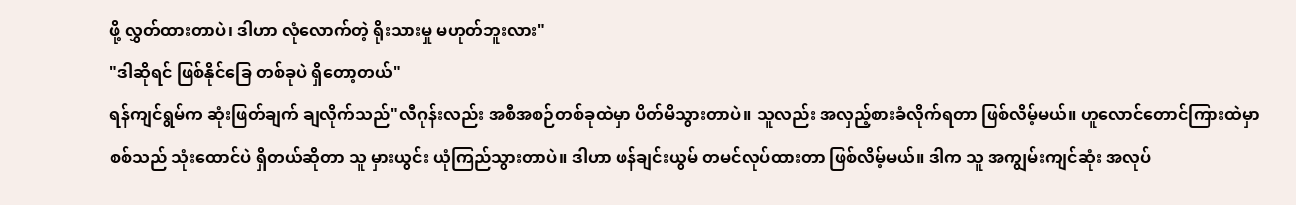ဖို့ လွှတ်ထားတာပဲ၊ ဒါဟာ လုံလောက်တဲ့ ရိုးသားမှု မဟုတ်ဘူးလား"
"ဒါဆိုရင် ဖြစ်နိုင်ခြေ တစ်ခုပဲ ရှိတော့တယ်"
ရန်ကျင်ရွမ်က ဆုံးဖြတ်ချက် ချလိုက်သည်"လီဂုန်းလည်း အစီအစဉ်တစ်ခုထဲမှာ ပိတ်မိသွားတာပဲ။ သူလည်း အလှည့်စားခံလိုက်ရတာ ဖြစ်လိမ့်မယ်။ ဟူလောင်တောင်ကြားထဲမှာ စစ်သည် သုံးထောင်ပဲ ရှိတယ်ဆိုတာ သူ မှားယွင်း ယုံကြည်သွားတာပဲ။ ဒါဟာ ဖန်ချင်းယွမ် တမင်လုပ်ထားတာ ဖြစ်လိမ့်မယ်။ ဒါက သူ အကျွမ်းကျင်ဆုံး အလုပ်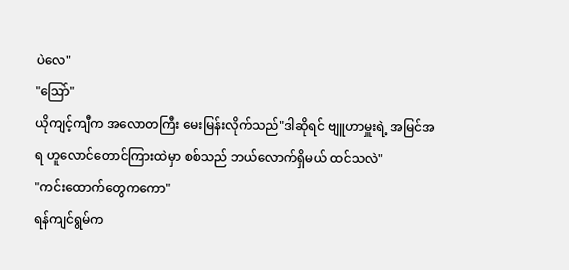ပဲလေ"
"ဩော်"
ယိုကျင့်ကျီက အလောတကြီး မေးမြန်းလိုက်သည်"ဒါဆိုရင် ဗျူဟာမှူးရဲ့ အမြင်အရ ဟူလောင်တောင်ကြားထဲမှာ စစ်သည် ဘယ်လောက်ရှိမယ် ထင်သလဲ"
"ကင်းထောက်တွေကကော"
ရန်ကျင်ရွမ်က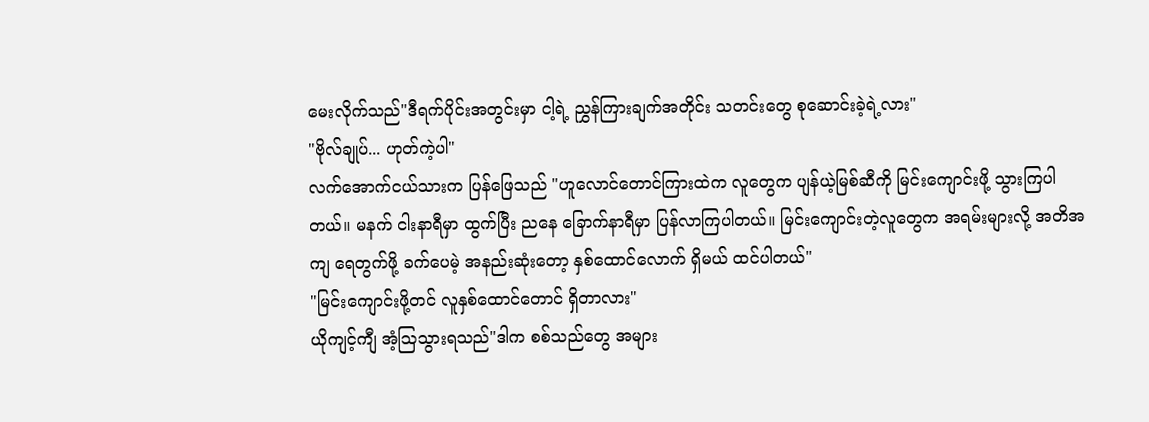မေးလိုက်သည်"ဒီရက်ပိုင်းအတွင်းမှာ ငါ့ရဲ့ ညွှန်ကြားချက်အတိုင်း သတင်းတွေ စုဆောင်းခဲ့ရဲ့လား"
"ဗိုလ်ချုပ်... ဟုတ်ကဲ့ပါ"
လက်အောက်ငယ်သားက ပြန်ဖြေသည် "ဟူလောင်တောင်ကြားထဲက လူတွေက ပျန်ယဲ့မြစ်ဆီကို မြင်းကျောင်းဖို့ သွားကြပါတယ်။ မနက် ငါးနာရီမှာ ထွက်ပြီး ညနေ ခြောက်နာရီမှာ ပြန်လာကြပါတယ်။ မြင်းကျောင်းတဲ့လူတွေက အရမ်းများလို့ အတိအကျ ရေတွက်ဖို့ ခက်ပေမဲ့ အနည်းဆုံးတော့ နှစ်ထောင်လောက် ရှိမယ် ထင်ပါတယ်"
"မြင်းကျောင်းဖို့တင် လူနှစ်ထောင်တောင် ရှိတာလား"
ယိုကျင့်ကျီ အံ့ဩသွားရသည်"ဒါက စစ်သည်တွေ အများ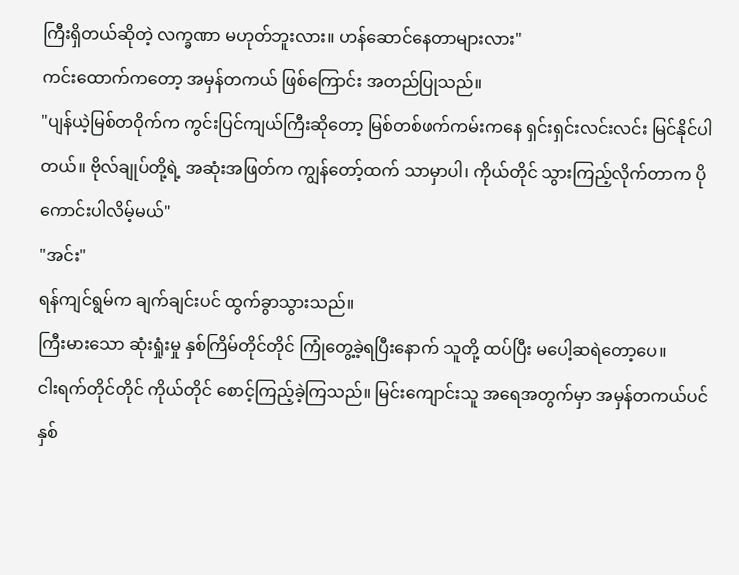ကြီးရှိတယ်ဆိုတဲ့ လက္ခဏာ မဟုတ်ဘူးလား။ ဟန်ဆောင်နေတာများလား"
ကင်းထောက်ကတော့ အမှန်တကယ် ဖြစ်ကြောင်း အတည်ပြုသည်။
"ပျန်ယဲ့မြစ်တဝိုက်က ကွင်းပြင်ကျယ်ကြီးဆိုတော့ မြစ်တစ်ဖက်ကမ်းကနေ ရှင်းရှင်းလင်းလင်း မြင်နိုင်ပါတယ်။ ဗိုလ်ချုပ်တို့ရဲ့ အဆုံးအဖြတ်က ကျွန်တော့်ထက် သာမှာပါ၊ ကိုယ်တိုင် သွားကြည့်လိုက်တာက ပိုကောင်းပါလိမ့်မယ်"
"အင်း"
ရန်ကျင်ရွမ်က ချက်ချင်းပင် ထွက်ခွာသွားသည်။
ကြီးမားသော ဆုံးရှုံးမှု နှစ်ကြိမ်တိုင်တိုင် ကြုံတွေ့ခဲ့ရပြီးနောက် သူတို့ ထပ်ပြီး မပေါ့ဆရဲတော့ပေ။
ငါးရက်တိုင်တိုင် ကိုယ်တိုင် စောင့်ကြည့်ခဲ့ကြသည်။ မြင်းကျောင်းသူ အရေအတွက်မှာ အမှန်တကယ်ပင် နှစ်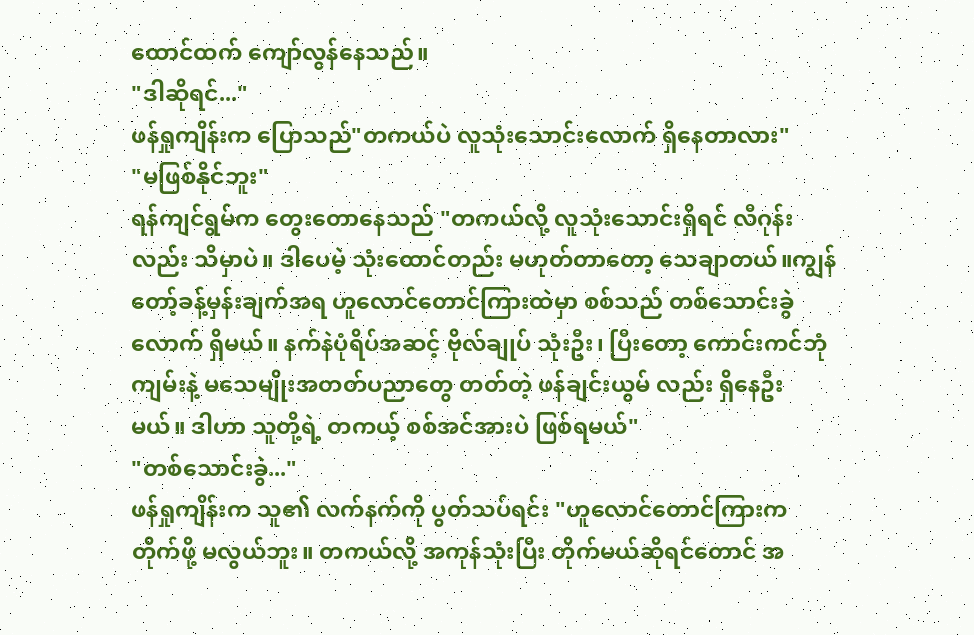ထောင်ထက် ကျော်လွန်နေသည်။
"ဒါဆိုရင်..."
ဖန်ရှုကျိန်းက ပြောသည်"တကယ်ပဲ လူသုံးသောင်းလောက် ရှိနေတာလား"
"မဖြစ်နိုင်ဘူး"
ရန်ကျင်ရွမ်က တွေးတောနေသည် "တကယ်လို့ လူသုံးသောင်းရှိရင် လီဂုန်းလည်း သိမှာပဲ။ ဒါပေမဲ့ သုံးထောင်တည်း မဟုတ်တာတော့ သေချာတယ်။ကျွန်တော့်ခန့်မှန်းချက်အရ ဟူလောင်တောင်ကြားထဲမှာ စစ်သည် တစ်သောင်းခွဲလောက် ရှိမယ်။ နက်နဲပုံရိပ်အဆင့် ဗိုလ်ချုပ် သုံးဦး၊ ပြီးတော့ ကောင်းကင်ဘုံကျမ်းနဲ့ မသေမျိုးအတတ်ပညာတွေ တတ်တဲ့ ဖန်ချင်းယွမ် လည်း ရှိနေဦးမယ်။ ဒါဟာ သူတို့ရဲ့ တကယ့် စစ်အင်အားပဲ ဖြစ်ရမယ်"
"တစ်သောင်းခွဲ..."
ဖန်ရှုကျိန်းက သူ၏ လက်နက်ကို ပွတ်သပ်ရင်း "ဟူလောင်တောင်ကြားက တိုက်ဖို့ မလွယ်ဘူး။ တကယ်လို့ အကုန်သုံးပြီး တိုက်မယ်ဆိုရင်တောင် အ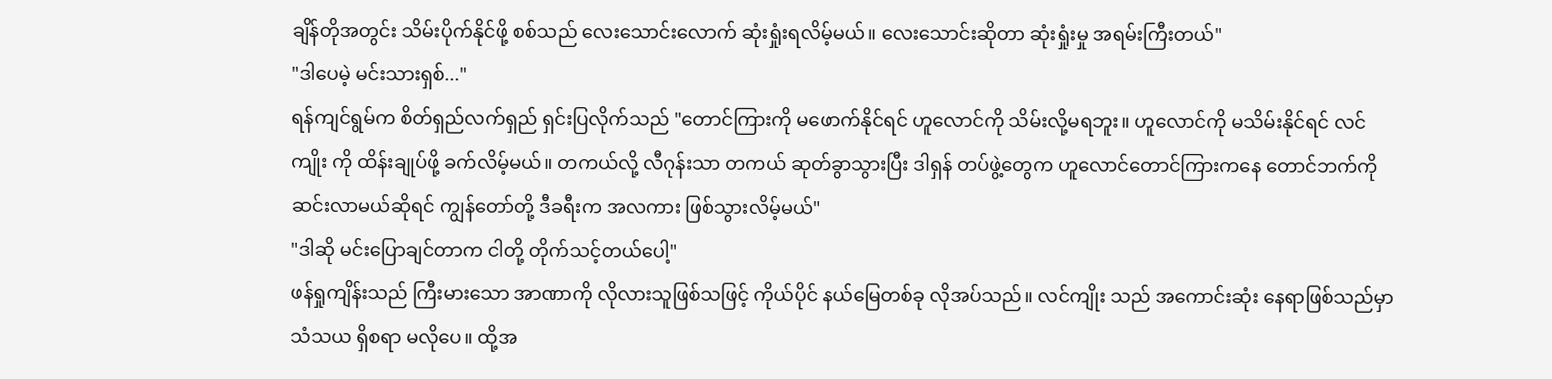ချိန်တိုအတွင်း သိမ်းပိုက်နိုင်ဖို့ စစ်သည် လေးသောင်းလောက် ဆုံးရှုံးရလိမ့်မယ်။ လေးသောင်းဆိုတာ ဆုံးရှုံးမှု အရမ်းကြီးတယ်"
"ဒါပေမဲ့ မင်းသားရှစ်..."
ရန်ကျင်ရွမ်က စိတ်ရှည်လက်ရှည် ရှင်းပြလိုက်သည် "တောင်ကြားကို မဖောက်နိုင်ရင် ဟူလောင်ကို သိမ်းလို့မရဘူး။ ဟူလောင်ကို မသိမ်းနိုင်ရင် လင်ကျိုး ကို ထိန်းချုပ်ဖို့ ခက်လိမ့်မယ်။ တကယ်လို့ လီဂုန်းသာ တကယ် ဆုတ်ခွာသွားပြီး ဒါရှန် တပ်ဖွဲ့တွေက ဟူလောင်တောင်ကြားကနေ တောင်ဘက်ကို ဆင်းလာမယ်ဆိုရင် ကျွန်တော်တို့ ဒီခရီးက အလကား ဖြစ်သွားလိမ့်မယ်"
"ဒါဆို မင်းပြောချင်တာက ငါတို့ တိုက်သင့်တယ်ပေါ့"
ဖန်ရှုကျိန်းသည် ကြီးမားသော အာဏာကို လိုလားသူဖြစ်သဖြင့် ကိုယ်ပိုင် နယ်မြေတစ်ခု လိုအပ်သည်။ လင်ကျိုး သည် အကောင်းဆုံး နေရာဖြစ်သည်မှာ သံသယ ရှိစရာ မလိုပေ။ ထို့အ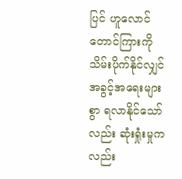ပြင် ဟူလောင်တောင်ကြားကို သိမ်းပိုက်နိုင်လျှင် အခွင့်အရေးများစွာ ရလာနိုင်သော်လည်း ဆုံးရှုံးမှုကလည်း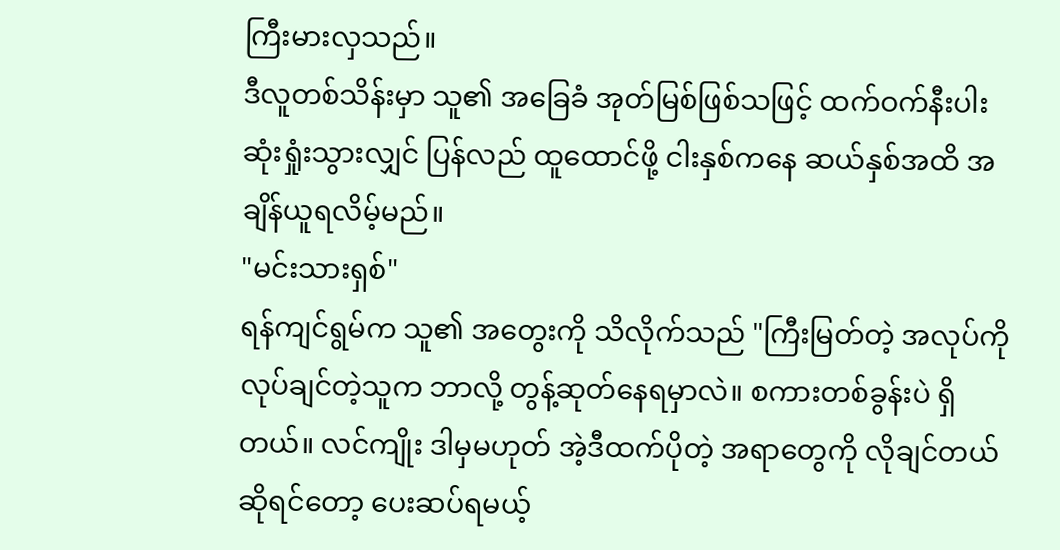ကြီးမားလှသည်။
ဒီလူတစ်သိန်းမှာ သူ၏ အခြေခံ အုတ်မြစ်ဖြစ်သဖြင့် ထက်ဝက်နီးပါး ဆုံးရှုံးသွားလျှင် ပြန်လည် ထူထောင်ဖို့ ငါးနှစ်ကနေ ဆယ်နှစ်အထိ အချိန်ယူရလိမ့်မည်။
"မင်းသားရှစ်"
ရန်ကျင်ရွမ်က သူ၏ အတွေးကို သိလိုက်သည် "ကြီးမြတ်တဲ့ အလုပ်ကို လုပ်ချင်တဲ့သူက ဘာလို့ တွန့်ဆုတ်နေရမှာလဲ။ စကားတစ်ခွန်းပဲ ရှိတယ်။ လင်ကျိုး ဒါမှမဟုတ် အဲ့ဒီထက်ပိုတဲ့ အရာတွေကို လိုချင်တယ်ဆိုရင်တော့ ပေးဆပ်ရမယ့်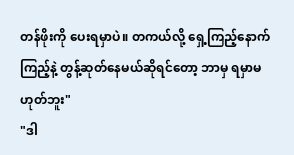တန်ဖိုးကို ပေးရမှာပဲ။ တကယ်လို့ ရှေ့ကြည့်နောက်ကြည့်နဲ့ တွန့်ဆုတ်နေမယ်ဆိုရင်တော့ ဘာမှ ရမှာမဟုတ်ဘူး"
"ဒါ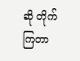ဆို တိုက်ကြတာ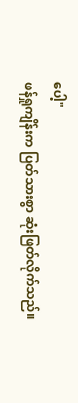ပေါ့"
ဖန်ရှုကျိန်းက ပြတ်သားစွာ ဆုံးဖြတ်လိုက်သည်။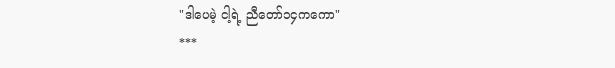"ဒါပေမဲ့ ငါ့ရဲ့ ညီတော်၁၄ကကော"
***